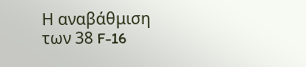Η αναβάθμιση των 38 F-16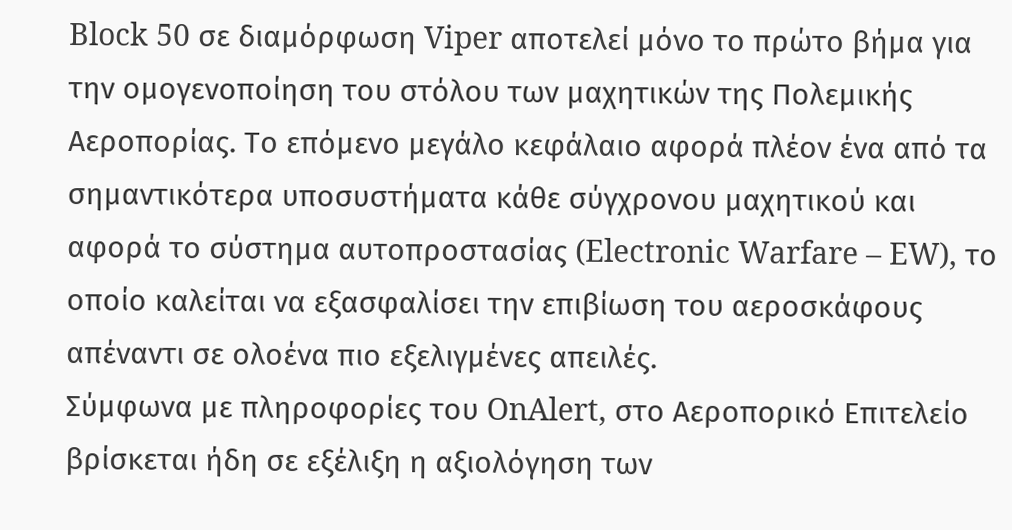Block 50 σε διαμόρφωση Viper αποτελεί μόνο το πρώτο βήμα για την ομογενοποίηση του στόλου των μαχητικών της Πολεμικής Αεροπορίας. Το επόμενο μεγάλο κεφάλαιο αφορά πλέον ένα από τα σημαντικότερα υποσυστήματα κάθε σύγχρονου μαχητικού και αφορά το σύστημα αυτοπροστασίας (Electronic Warfare – EW), το οποίο καλείται να εξασφαλίσει την επιβίωση του αεροσκάφους απέναντι σε ολοένα πιο εξελιγμένες απειλές.
Σύμφωνα με πληροφορίες του OnAlert, στο Αεροπορικό Επιτελείο βρίσκεται ήδη σε εξέλιξη η αξιολόγηση των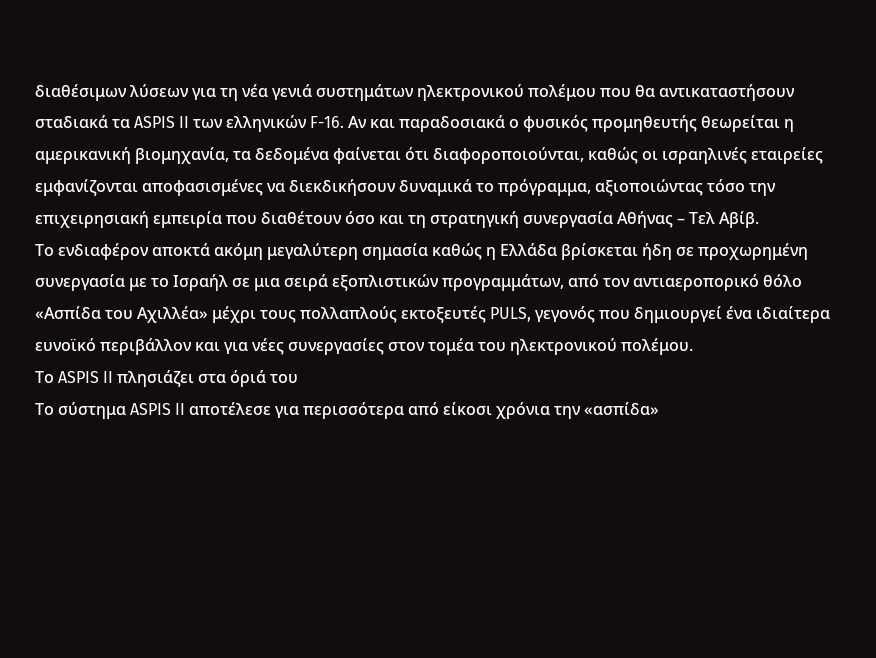διαθέσιμων λύσεων για τη νέα γενιά συστημάτων ηλεκτρονικού πολέμου που θα αντικαταστήσουν σταδιακά τα ASPIS II των ελληνικών F-16. Αν και παραδοσιακά ο φυσικός προμηθευτής θεωρείται η αμερικανική βιομηχανία, τα δεδομένα φαίνεται ότι διαφοροποιούνται, καθώς οι ισραηλινές εταιρείες εμφανίζονται αποφασισμένες να διεκδικήσουν δυναμικά το πρόγραμμα, αξιοποιώντας τόσο την επιχειρησιακή εμπειρία που διαθέτουν όσο και τη στρατηγική συνεργασία Αθήνας – Τελ Αβίβ.
Το ενδιαφέρον αποκτά ακόμη μεγαλύτερη σημασία καθώς η Ελλάδα βρίσκεται ήδη σε προχωρημένη συνεργασία με το Ισραήλ σε μια σειρά εξοπλιστικών προγραμμάτων, από τον αντιαεροπορικό θόλο «Ασπίδα του Αχιλλέα» μέχρι τους πολλαπλούς εκτοξευτές PULS, γεγονός που δημιουργεί ένα ιδιαίτερα ευνοϊκό περιβάλλον και για νέες συνεργασίες στον τομέα του ηλεκτρονικού πολέμου.
Το ASPIS II πλησιάζει στα όριά του
Το σύστημα ASPIS II αποτέλεσε για περισσότερα από είκοσι χρόνια την «ασπίδα»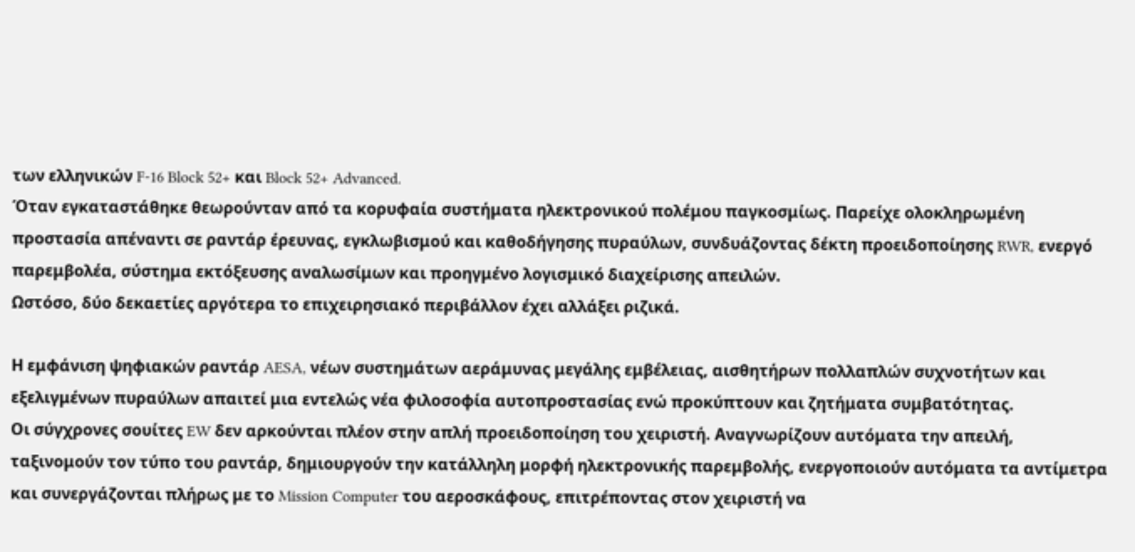των ελληνικών F-16 Block 52+ και Block 52+ Advanced.
Όταν εγκαταστάθηκε θεωρούνταν από τα κορυφαία συστήματα ηλεκτρονικού πολέμου παγκοσμίως. Παρείχε ολοκληρωμένη προστασία απέναντι σε ραντάρ έρευνας, εγκλωβισμού και καθοδήγησης πυραύλων, συνδυάζοντας δέκτη προειδοποίησης RWR, ενεργό παρεμβολέα, σύστημα εκτόξευσης αναλωσίμων και προηγμένο λογισμικό διαχείρισης απειλών.
Ωστόσο, δύο δεκαετίες αργότερα το επιχειρησιακό περιβάλλον έχει αλλάξει ριζικά.

Η εμφάνιση ψηφιακών ραντάρ AESA, νέων συστημάτων αεράμυνας μεγάλης εμβέλειας, αισθητήρων πολλαπλών συχνοτήτων και εξελιγμένων πυραύλων απαιτεί μια εντελώς νέα φιλοσοφία αυτοπροστασίας ενώ προκύπτουν και ζητήματα συμβατότητας.
Οι σύγχρονες σουίτες EW δεν αρκούνται πλέον στην απλή προειδοποίηση του χειριστή. Αναγνωρίζουν αυτόματα την απειλή, ταξινομούν τον τύπο του ραντάρ, δημιουργούν την κατάλληλη μορφή ηλεκτρονικής παρεμβολής, ενεργοποιούν αυτόματα τα αντίμετρα και συνεργάζονται πλήρως με το Mission Computer του αεροσκάφους, επιτρέποντας στον χειριστή να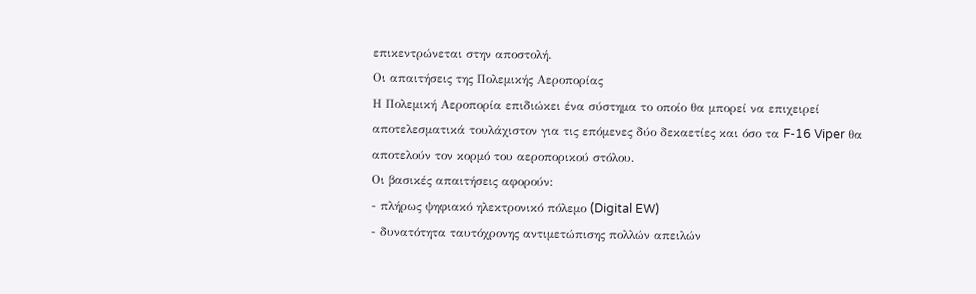επικεντρώνεται στην αποστολή.
Οι απαιτήσεις της Πολεμικής Αεροπορίας
Η Πολεμική Αεροπορία επιδιώκει ένα σύστημα το οποίο θα μπορεί να επιχειρεί αποτελεσματικά τουλάχιστον για τις επόμενες δύο δεκαετίες και όσο τα F-16 Viper θα αποτελούν τον κορμό του αεροπορικού στόλου.
Οι βασικές απαιτήσεις αφορούν:
- πλήρως ψηφιακό ηλεκτρονικό πόλεμο (Digital EW)
- δυνατότητα ταυτόχρονης αντιμετώπισης πολλών απειλών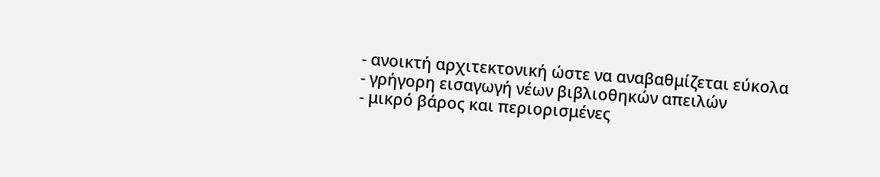- ανοικτή αρχιτεκτονική ώστε να αναβαθμίζεται εύκολα
- γρήγορη εισαγωγή νέων βιβλιοθηκών απειλών
- μικρό βάρος και περιορισμένες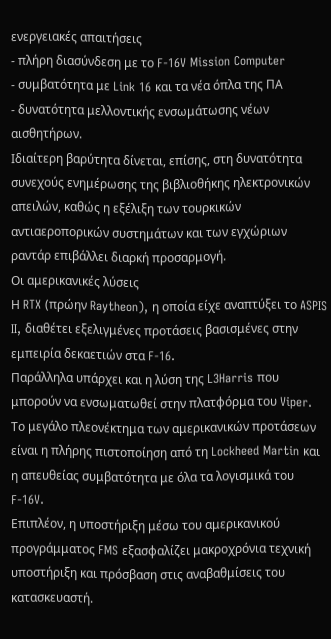ενεργειακές απαιτήσεις
- πλήρη διασύνδεση με το F-16V Mission Computer
- συμβατότητα με Link 16 και τα νέα όπλα της ΠΑ
- δυνατότητα μελλοντικής ενσωμάτωσης νέων αισθητήρων.
Ιδιαίτερη βαρύτητα δίνεται, επίσης, στη δυνατότητα συνεχούς ενημέρωσης της βιβλιοθήκης ηλεκτρονικών απειλών, καθώς η εξέλιξη των τουρκικών αντιαεροπορικών συστημάτων και των εγχώριων ραντάρ επιβάλλει διαρκή προσαρμογή.
Οι αμερικανικές λύσεις
Η RTX (πρώην Raytheon), η οποία είχε αναπτύξει το ASPIS II, διαθέτει εξελιγμένες προτάσεις βασισμένες στην εμπειρία δεκαετιών στα F-16.
Παράλληλα υπάρχει και η λύση της L3Harris που μπορούν να ενσωματωθεί στην πλατφόρμα του Viper.
Το μεγάλο πλεονέκτημα των αμερικανικών προτάσεων είναι η πλήρης πιστοποίηση από τη Lockheed Martin και η απευθείας συμβατότητα με όλα τα λογισμικά του F-16V.
Επιπλέον, η υποστήριξη μέσω του αμερικανικού προγράμματος FMS εξασφαλίζει μακροχρόνια τεχνική υποστήριξη και πρόσβαση στις αναβαθμίσεις του κατασκευαστή.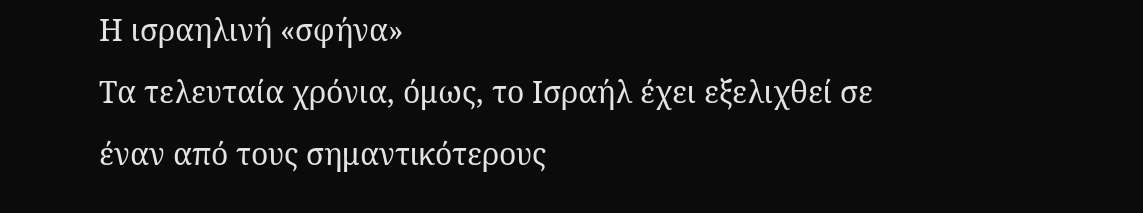Η ισραηλινή «σφήνα»
Τα τελευταία χρόνια, όμως, το Ισραήλ έχει εξελιχθεί σε έναν από τους σημαντικότερους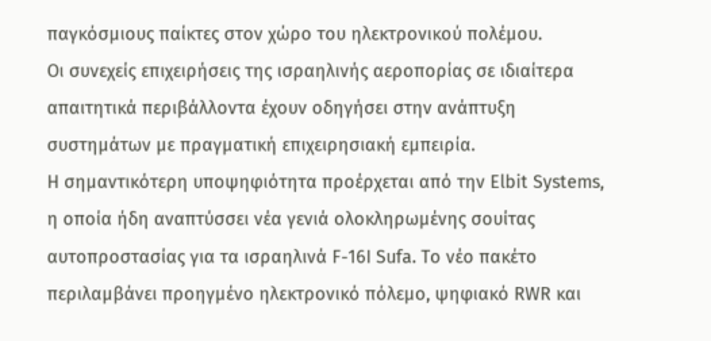παγκόσμιους παίκτες στον χώρο του ηλεκτρονικού πολέμου.
Οι συνεχείς επιχειρήσεις της ισραηλινής αεροπορίας σε ιδιαίτερα απαιτητικά περιβάλλοντα έχουν οδηγήσει στην ανάπτυξη συστημάτων με πραγματική επιχειρησιακή εμπειρία.
Η σημαντικότερη υποψηφιότητα προέρχεται από την Elbit Systems, η οποία ήδη αναπτύσσει νέα γενιά ολοκληρωμένης σουίτας αυτοπροστασίας για τα ισραηλινά F-16I Sufa. Το νέο πακέτο περιλαμβάνει προηγμένο ηλεκτρονικό πόλεμο, ψηφιακό RWR και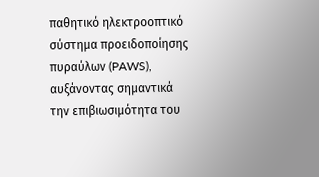παθητικό ηλεκτροοπτικό σύστημα προειδοποίησης πυραύλων (PAWS), αυξάνοντας σημαντικά την επιβιωσιμότητα του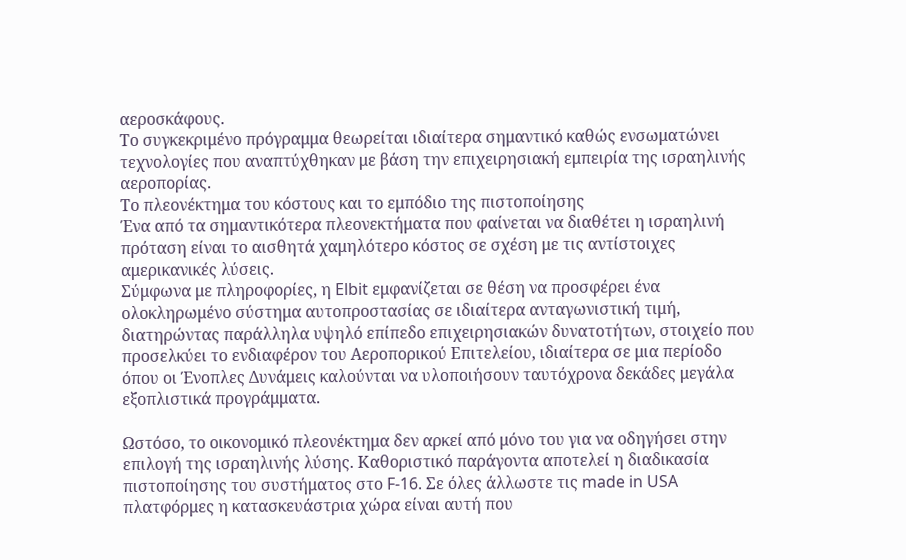αεροσκάφους.
Το συγκεκριμένο πρόγραμμα θεωρείται ιδιαίτερα σημαντικό καθώς ενσωματώνει τεχνολογίες που αναπτύχθηκαν με βάση την επιχειρησιακή εμπειρία της ισραηλινής αεροπορίας.
Το πλεονέκτημα του κόστους και το εμπόδιο της πιστοποίησης
Ένα από τα σημαντικότερα πλεονεκτήματα που φαίνεται να διαθέτει η ισραηλινή πρόταση είναι το αισθητά χαμηλότερο κόστος σε σχέση με τις αντίστοιχες αμερικανικές λύσεις.
Σύμφωνα με πληροφορίες, η Elbit εμφανίζεται σε θέση να προσφέρει ένα ολοκληρωμένο σύστημα αυτοπροστασίας σε ιδιαίτερα ανταγωνιστική τιμή, διατηρώντας παράλληλα υψηλό επίπεδο επιχειρησιακών δυνατοτήτων, στοιχείο που προσελκύει το ενδιαφέρον του Αεροπορικού Επιτελείου, ιδιαίτερα σε μια περίοδο όπου οι Ένοπλες Δυνάμεις καλούνται να υλοποιήσουν ταυτόχρονα δεκάδες μεγάλα εξοπλιστικά προγράμματα.

Ωστόσο, το οικονομικό πλεονέκτημα δεν αρκεί από μόνο του για να οδηγήσει στην επιλογή της ισραηλινής λύσης. Καθοριστικό παράγοντα αποτελεί η διαδικασία πιστοποίησης του συστήματος στο F-16. Σε όλες άλλωστε τις made in USA πλατφόρμες η κατασκευάστρια χώρα είναι αυτή που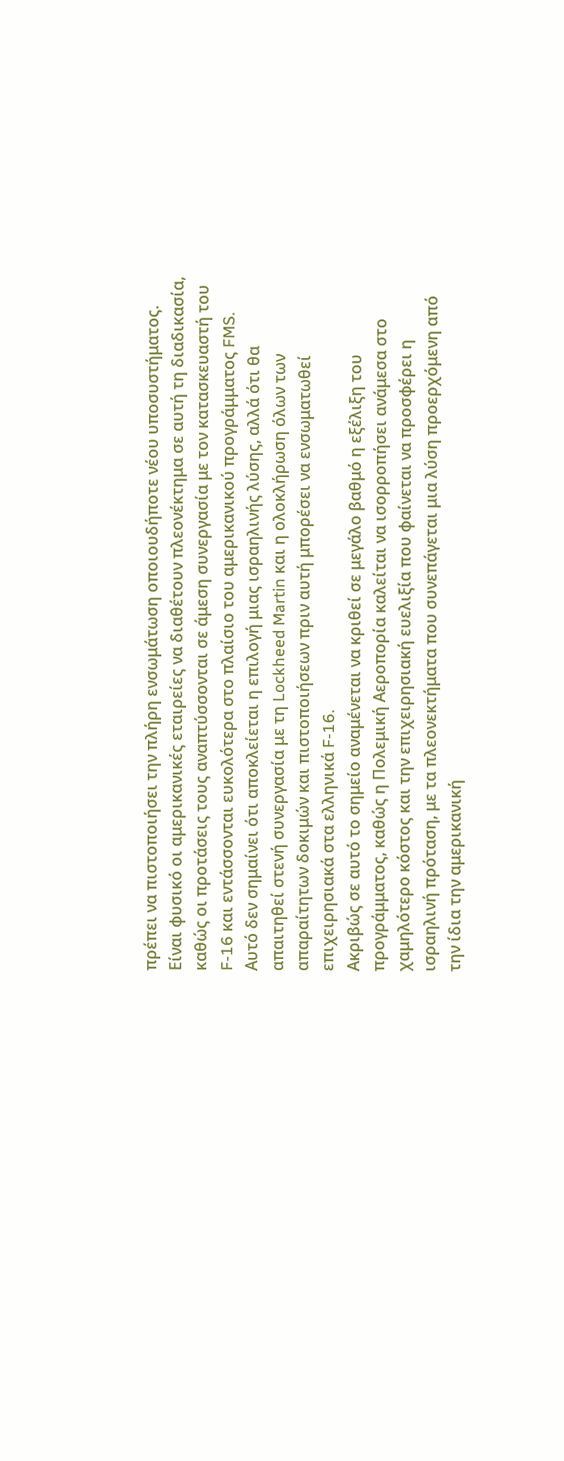πρέπει να πιστοποιήσει την πλήρη ενσωμάτωση οποιουδήποτε νέου υποσυστήματος.
Είναι φυσικό οι αμερικανικές εταιρείες να διαθέτουν πλεονέκτημα σε αυτή τη διαδικασία, καθώς οι προτάσεις τους αναπτύσσονται σε άμεση συνεργασία με τον κατασκευαστή του F-16 και εντάσσονται ευκολότερα στο πλαίσιο του αμερικανικού προγράμματος FMS. Αυτό δεν σημαίνει ότι αποκλείεται η επιλογή μιας ισραηλινής λύσης, αλλά ότι θα απαιτηθεί στενή συνεργασία με τη Lockheed Martin και η ολοκλήρωση όλων των απαραίτητων δοκιμών και πιστοποιήσεων πριν αυτή μπορέσει να ενσωματωθεί επιχειρησιακά στα ελληνικά F-16.
Ακριβώς σε αυτό το σημείο αναμένεται να κριθεί σε μεγάλο βαθμό η εξέλιξη του προγράμματος, καθώς η Πολεμική Αεροπορία καλείται να ισορροπήσει ανάμεσα στο χαμηλότερο κόστος και την επιχειρησιακή ευελιξία που φαίνεται να προσφέρει η ισραηλινή πρόταση, με τα πλεονεκτήματα που συνεπάγεται μια λύση προερχόμενη από την ίδια την αμερικανική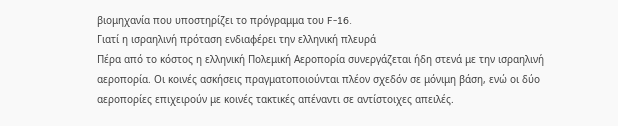βιομηχανία που υποστηρίζει το πρόγραμμα του F-16.
Γιατί η ισραηλινή πρόταση ενδιαφέρει την ελληνική πλευρά
Πέρα από το κόστος η ελληνική Πολεμική Αεροπορία συνεργάζεται ήδη στενά με την ισραηλινή αεροπορία. Οι κοινές ασκήσεις πραγματοποιούνται πλέον σχεδόν σε μόνιμη βάση, ενώ οι δύο αεροπορίες επιχειρούν με κοινές τακτικές απέναντι σε αντίστοιχες απειλές.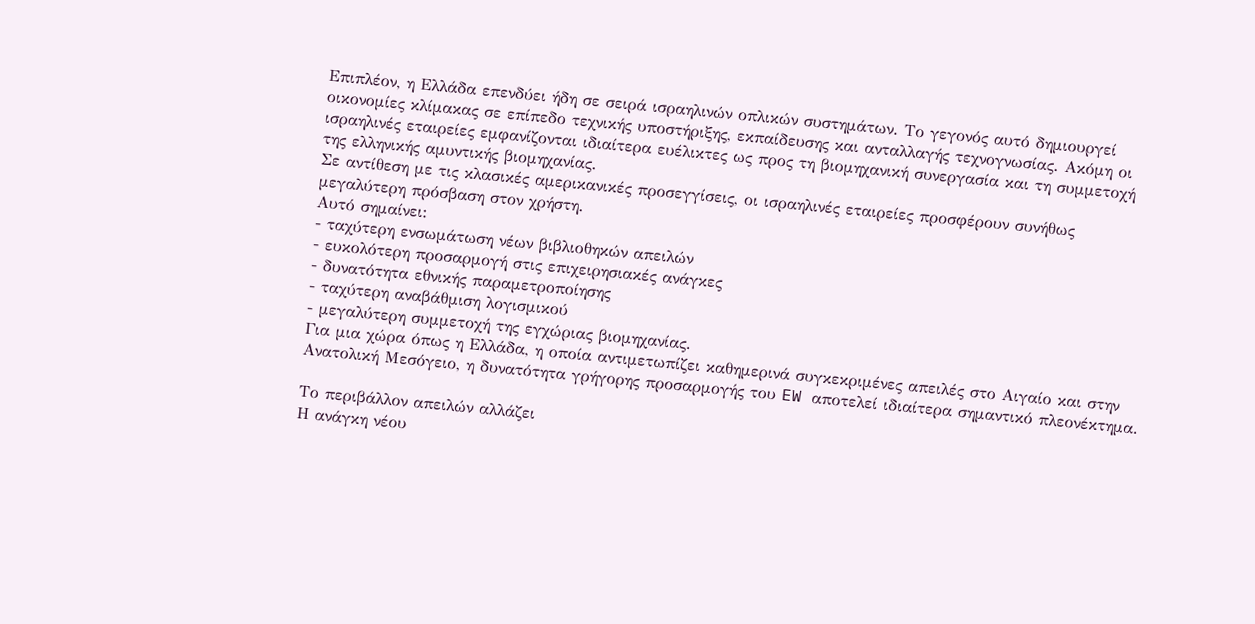Επιπλέον, η Ελλάδα επενδύει ήδη σε σειρά ισραηλινών οπλικών συστημάτων. Το γεγονός αυτό δημιουργεί οικονομίες κλίμακας σε επίπεδο τεχνικής υποστήριξης, εκπαίδευσης και ανταλλαγής τεχνογνωσίας. Ακόμη οι ισραηλινές εταιρείες εμφανίζονται ιδιαίτερα ευέλικτες ως προς τη βιομηχανική συνεργασία και τη συμμετοχή της ελληνικής αμυντικής βιομηχανίας.
Σε αντίθεση με τις κλασικές αμερικανικές προσεγγίσεις, οι ισραηλινές εταιρείες προσφέρουν συνήθως μεγαλύτερη πρόσβαση στον χρήστη.
Αυτό σημαίνει:
- ταχύτερη ενσωμάτωση νέων βιβλιοθηκών απειλών
- ευκολότερη προσαρμογή στις επιχειρησιακές ανάγκες
- δυνατότητα εθνικής παραμετροποίησης
- ταχύτερη αναβάθμιση λογισμικού
- μεγαλύτερη συμμετοχή της εγχώριας βιομηχανίας.
Για μια χώρα όπως η Ελλάδα, η οποία αντιμετωπίζει καθημερινά συγκεκριμένες απειλές στο Αιγαίο και στην Ανατολική Μεσόγειο, η δυνατότητα γρήγορης προσαρμογής του EW αποτελεί ιδιαίτερα σημαντικό πλεονέκτημα.

Το περιβάλλον απειλών αλλάζει
Η ανάγκη νέου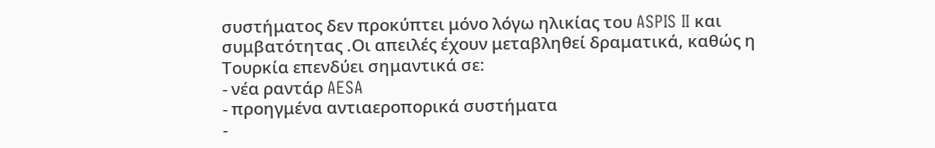συστήματος δεν προκύπτει μόνο λόγω ηλικίας του ASPIS II και συμβατότητας .Οι απειλές έχουν μεταβληθεί δραματικά, καθώς η Τουρκία επενδύει σημαντικά σε:
- νέα ραντάρ AESA
- προηγμένα αντιαεροπορικά συστήματα
-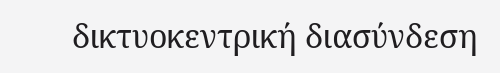δικτυοκεντρική διασύνδεση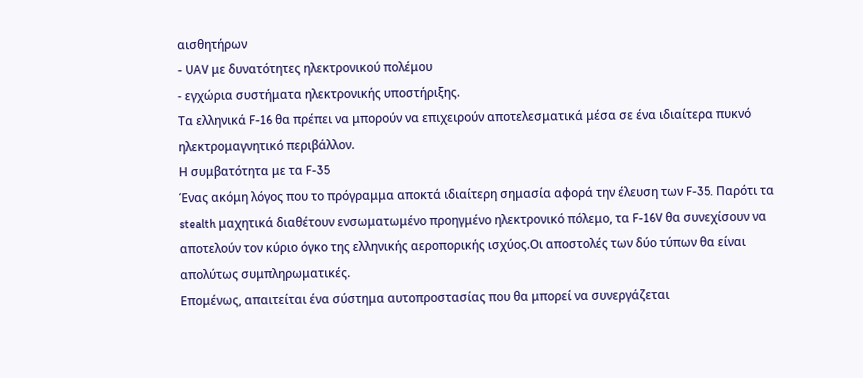αισθητήρων
- UAV με δυνατότητες ηλεκτρονικού πολέμου
- εγχώρια συστήματα ηλεκτρονικής υποστήριξης.
Τα ελληνικά F-16 θα πρέπει να μπορούν να επιχειρούν αποτελεσματικά μέσα σε ένα ιδιαίτερα πυκνό ηλεκτρομαγνητικό περιβάλλον.
Η συμβατότητα με τα F-35
Ένας ακόμη λόγος που το πρόγραμμα αποκτά ιδιαίτερη σημασία αφορά την έλευση των F-35. Παρότι τα stealth μαχητικά διαθέτουν ενσωματωμένο προηγμένο ηλεκτρονικό πόλεμο, τα F-16V θα συνεχίσουν να αποτελούν τον κύριο όγκο της ελληνικής αεροπορικής ισχύος.Οι αποστολές των δύο τύπων θα είναι απολύτως συμπληρωματικές.
Επομένως, απαιτείται ένα σύστημα αυτοπροστασίας που θα μπορεί να συνεργάζεται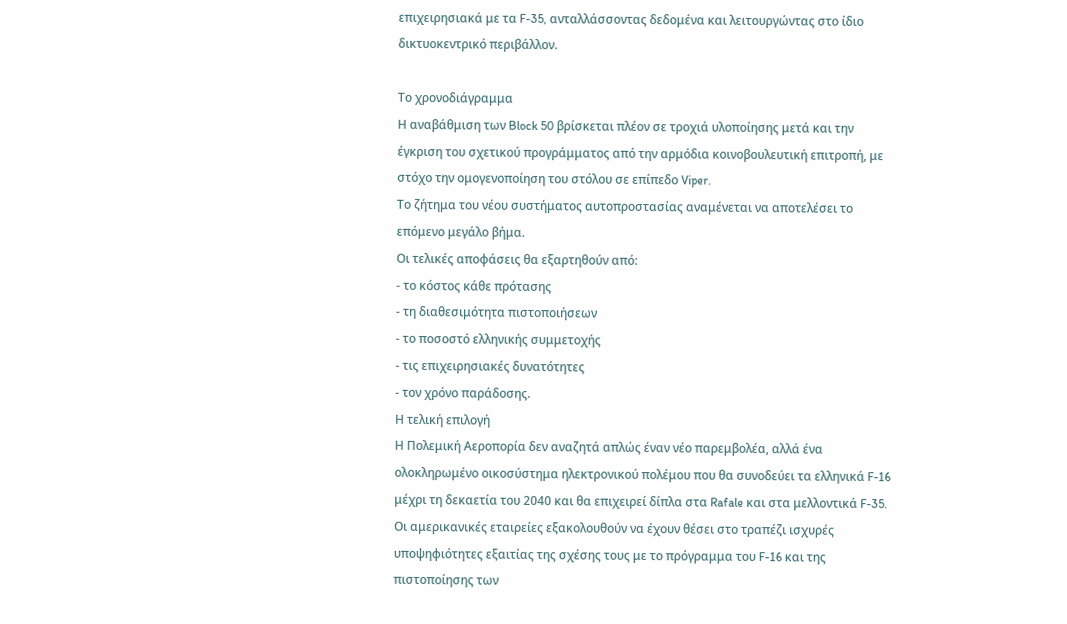επιχειρησιακά με τα F-35, ανταλλάσσοντας δεδομένα και λειτουργώντας στο ίδιο δικτυοκεντρικό περιβάλλον.

Το χρονοδιάγραμμα
Η αναβάθμιση των Block 50 βρίσκεται πλέον σε τροχιά υλοποίησης μετά και την έγκριση του σχετικού προγράμματος από την αρμόδια κοινοβουλευτική επιτροπή, με στόχο την ομογενοποίηση του στόλου σε επίπεδο Viper.
Το ζήτημα του νέου συστήματος αυτοπροστασίας αναμένεται να αποτελέσει το επόμενο μεγάλο βήμα.
Οι τελικές αποφάσεις θα εξαρτηθούν από:
- το κόστος κάθε πρότασης
- τη διαθεσιμότητα πιστοποιήσεων
- το ποσοστό ελληνικής συμμετοχής
- τις επιχειρησιακές δυνατότητες
- τον χρόνο παράδοσης.
Η τελική επιλογή
Η Πολεμική Αεροπορία δεν αναζητά απλώς έναν νέο παρεμβολέα, αλλά ένα ολοκληρωμένο οικοσύστημα ηλεκτρονικού πολέμου που θα συνοδεύει τα ελληνικά F-16 μέχρι τη δεκαετία του 2040 και θα επιχειρεί δίπλα στα Rafale και στα μελλοντικά F-35.
Οι αμερικανικές εταιρείες εξακολουθούν να έχουν θέσει στο τραπέζι ισχυρές υποψηφιότητες εξαιτίας της σχέσης τους με το πρόγραμμα του F-16 και της πιστοποίησης των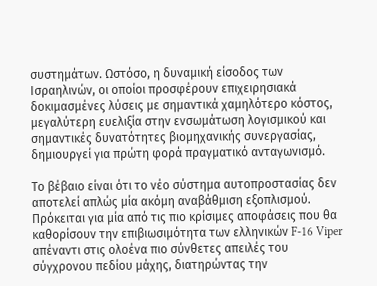συστημάτων. Ωστόσο, η δυναμική είσοδος των Ισραηλινών, οι οποίοι προσφέρουν επιχειρησιακά δοκιμασμένες λύσεις με σημαντικά χαμηλότερο κόστος, μεγαλύτερη ευελιξία στην ενσωμάτωση λογισμικού και σημαντικές δυνατότητες βιομηχανικής συνεργασίας, δημιουργεί για πρώτη φορά πραγματικό ανταγωνισμό.

Το βέβαιο είναι ότι το νέο σύστημα αυτοπροστασίας δεν αποτελεί απλώς μία ακόμη αναβάθμιση εξοπλισμού. Πρόκειται για μία από τις πιο κρίσιμες αποφάσεις που θα καθορίσουν την επιβιωσιμότητα των ελληνικών F-16 Viper απέναντι στις ολοένα πιο σύνθετες απειλές του σύγχρονου πεδίου μάχης, διατηρώντας την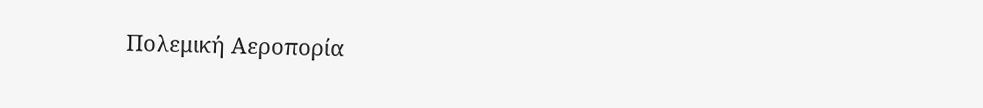Πολεμική Αεροπορία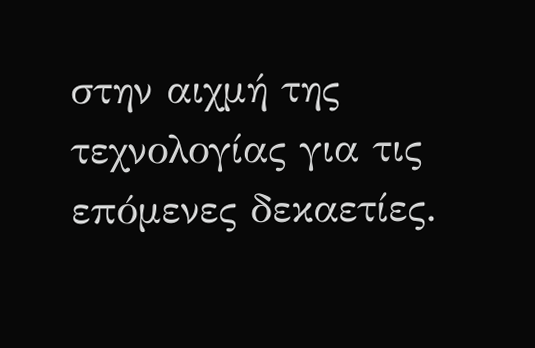στην αιχμή της τεχνολογίας για τις επόμενες δεκαετίες.